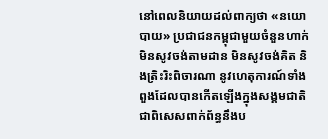នៅពេលនិយាយដល់ពាក្យថា «នយោបាយ» ប្រជាជនកម្ពុជាមួយចំនួនហាក់មិនសូវចង់តាមដាន មិនសូវចង់គិត និងត្រិះរិះពិចារណា នូវហេតុការណ៍ទាំងពួងដែលបានកើតឡើងក្នុងសង្គមជាតិ  ជាពិសេសពាក់ព័ន្ធនឹងប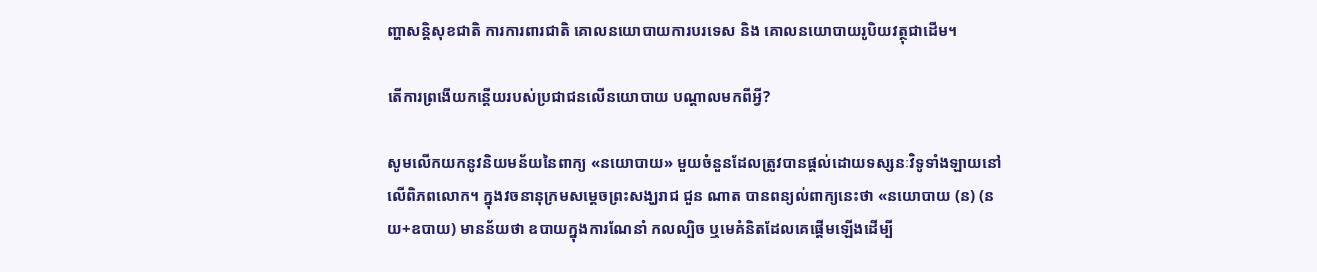ញ្ហាសន្តិសុខជាតិ ការការពារជាតិ គោលនយោបាយការបរទេស និង គោលនយោបាយរូបិយវត្ថុជាដើម។

តើការព្រងើយកន្តើយរបស់ប្រជាជនលើនយោបាយ បណ្តាលមកពីអ្វី?

សូមលើកយកនូវនិយមន័យនៃពាក្យ «នយោបាយ» មួយចំនួនដែលត្រូវបានផ្តល់ដោយទស្សនៈវិទូទាំងឡាយនៅលើពិភពលោក។ ក្នុងវចនានុក្រមសម្ដេចព្រះសង្ឃរាជ ជួន ណាត បានពន្យល់ពាក្យនេះថា «នយោបាយ (ន) (នយ+ឧបាយ) មានន័យថា ឧបាយក្នុងការណែនាំ កលល្បិច ឬមេគំនិតដែលគេផ្ដើមឡើងដើម្បី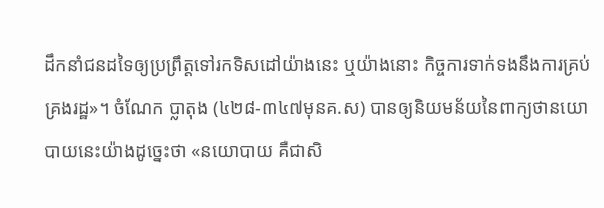ដឹកនាំជនដទៃឲ្យប្រព្រឹត្តទៅរកទិសដៅយ៉ាងនេះ ឬយ៉ាងនោះ កិច្ចការទាក់ទងនឹងការគ្រប់គ្រងរដ្ឋ»។ ចំណែក ប្លាតុង (៤២៨-៣៤៧មុនគ.ស) បានឲ្យនិយមន័យនៃពាក្យថានយោបាយនេះយ៉ាងដូច្នេះថា «នយោបាយ គឺជាសិ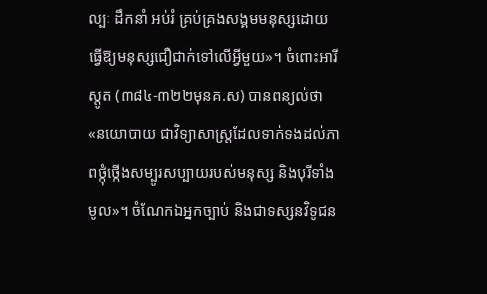ល្បៈ ដឹកនាំ អប់រំ គ្រប់គ្រងសង្គមមនុស្សដោយធ្វើឱ្យមនុស្សជឿជាក់ទៅលើអ្វីមួយ»។ ចំពោះអារីស្តូត (៣៨៤-៣២២មុនគ.ស) បានពន្យល់ថា «នយោបាយ ជាវិទ្យាសាស្ត្រដែលទាក់ទងដល់ភាពថ្កុំថ្កើងសម្បូរសប្បាយរបស់មនុស្ស និងបុរីទាំងមូល»។ ចំណែកឯអ្នកច្បាប់ និងជាទស្សនវិទូជន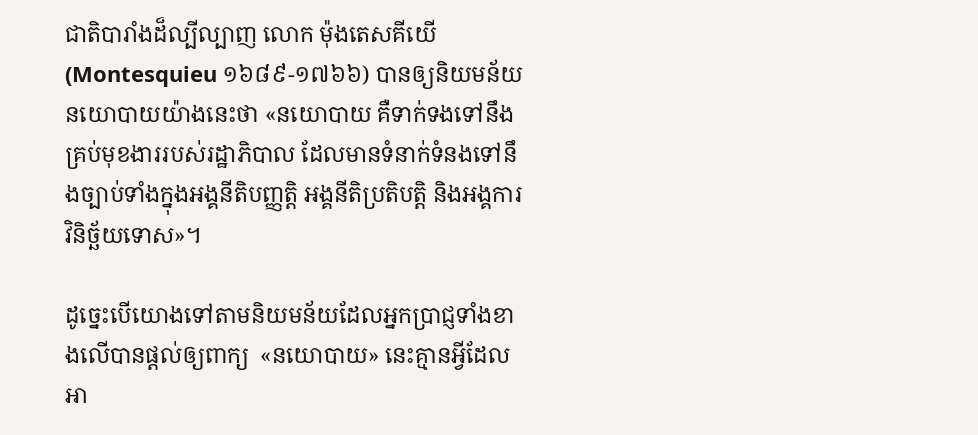ជាតិបារាំងដ៏ល្បីល្បាញ លោក ម៉ុងតេសគីយើ (Montesquieu ១៦៨៩-១៧៦៦) បានឲ្យនិយមន័យនយោបាយយ៉ាងនេះថា «នយោបាយ គឺទាក់ទងទៅនឹងគ្រប់មុខងាររបស់រដ្ឋាភិបាល ដែលមានទំនាក់ទំនងទៅនឹងច្បាប់ទាំងក្នុងអង្គនីតិបញ្ញត្តិ អង្គនីតិប្រតិបត្តិ និងអង្គការវិនិច្ឆ័យទោស»។

ដូច្នេះបើយោងទៅតាមនិយមន័យដែលអ្នកប្រាជ្ញទាំងខាងលើបានផ្តល់ឲ្យពាក្យ  «នយោបាយ» នេះគ្មានអ្វីដែលអា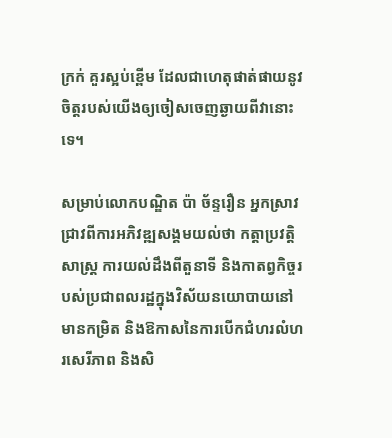ក្រក់ គួរស្អប់ខ្ពើម ដែលជាហេតុផាត់ផាយនូវចិត្តរបស់យើងឲ្យចៀសចេញឆ្ងាយពីវានោះទេ។

សម្រាប់លោកបណ្ឌិត ប៉ា ច័ន្ទរឿន អ្នកស្រាវជ្រាវពីការអភិវឌ្ឍសង្គមយល់ថា កត្តាប្រវត្តិសាស្ត្រ ការយល់ដឹងពីតួនាទី និងកាតព្វកិច្ចរបស់ប្រជាពលរដ្ឋក្នុងវិស័យនយោបាយនៅមានកម្រិត និងឱកាសនៃការបើកជំហរលំហរសេរីភាព និងសិ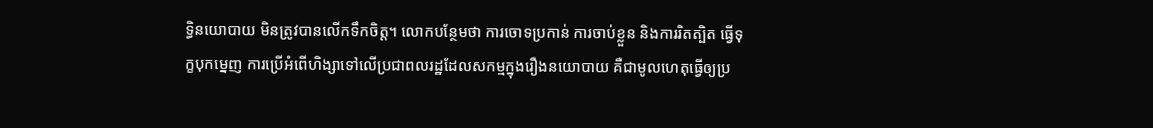ទ្ធិនយោបាយ មិនត្រូវបានលើកទឹកចិត្ត។ លោកបន្ថែមថា ការចោទប្រកាន់ ការចាប់ខ្លួន និងការរិតត្បិត ធ្វើទុក្ខបុកម្នេញ ការប្រើអំពើហិង្សាទៅលើប្រជាពលរដ្ឋដែលសកម្មក្នុងរឿងនយោបាយ គឺជាមូលហេតុធ្វើឲ្យប្រ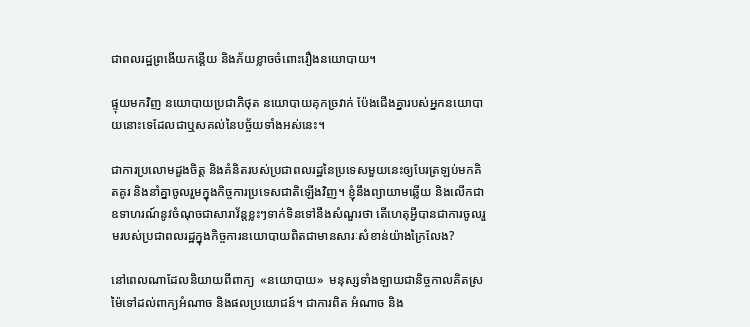ជាពលរដ្ឋព្រងើយកន្តើយ និងភ័យខ្លាចចំពោះរឿងនយោបាយ។

ផ្ទុយមកវិញ នយោបាយប្រជាភិថុត នយោបាយគុកច្រវាក់ ប៉ែងជើងគ្នារបស់អ្នកនយោបាយនោះទេដែលជាឬសគល់នៃបច្ច័យទាំងអស់នេះ។

ជាការប្រលោមដួងចិត្ត និងគំនិតរបស់ប្រជាពលរដ្ឋនៃប្រទេសមួយនេះឲ្យបែរត្រឡប់មកគិតគូរ និងនាំគ្នាចូលរួមក្នុងកិច្ចការប្រទេសជាតិឡើងវិញ។ ខ្ញុំនឹងព្យាយាមឆ្លើយ និងលើកជាឧទាហរណ៍នូវចំណុចជាសារាវ័ន្តខ្លះៗទាក់ទិនទៅនឹងសំណួរថា តើហេតុអ្វីបានជាការចូលរួមរបស់ប្រជាពលរដ្ឋក្នុងកិច្ចការនយោបាយពិតជាមានសារៈសំខាន់យ៉ាងក្រៃលែង?

នៅពេលណាដែលនិយាយពីពាក្យ  «នយោបាយ»  មនុស្សទាំងឡាយជានិច្ចកាលគិតស្រម៉ៃទៅដល់ពាក្យអំណាច និងផលប្រយោជន៍។ ជាការពិត អំណាច និង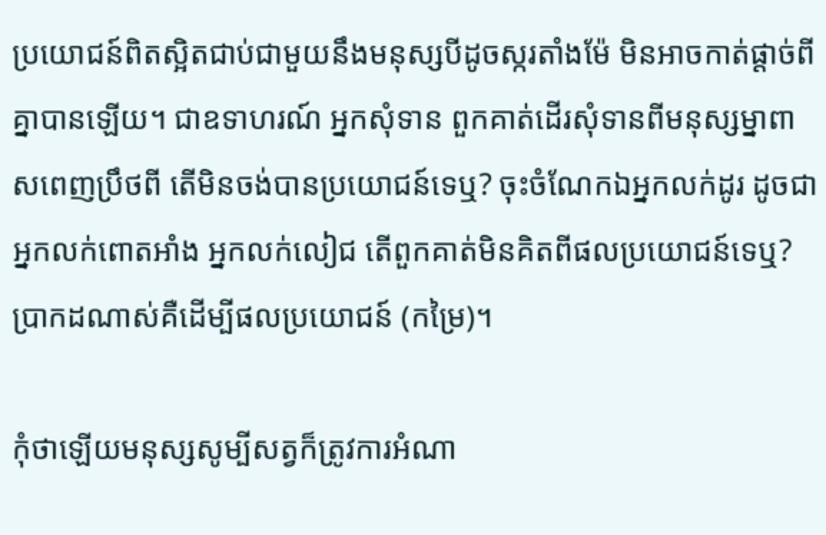ប្រយោជន៍ពិតស្អិតជាប់ជាមួយនឹងមនុស្សបីដូចស្ករតាំងម៉ែ មិនអាចកាត់ផ្តាច់ពីគ្នាបានឡើយ។ ជាឧទាហរណ៍ អ្នកសុំទាន ពួកគាត់ដើរសុំទានពីមនុស្សម្នាពាសពេញប្រឹថពី តើមិនចង់បានប្រយោជន៍ទេឬ? ចុះចំណែកឯអ្នកលក់ដូរ ដូចជា អ្នកលក់ពោតអាំង អ្នកលក់លៀជ តើពួកគាត់មិនគិតពីផលប្រយោជន៍ទេឬ? ប្រាកដណាស់គឺដើម្បីផលប្រយោជន៍ (កម្រៃ)។

កុំថាឡើយមនុស្សសូម្បីសត្វក៏ត្រូវការអំណា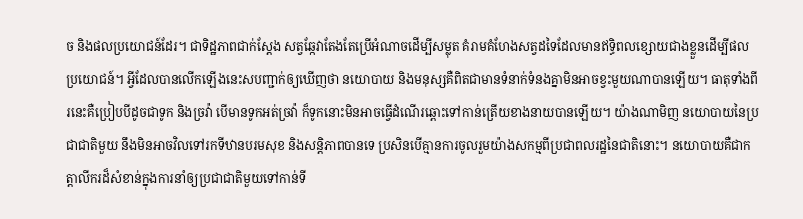ច និងផលប្រយោជន៍ដែរ។ ជាទិដ្ឋភាពជាក់ស្តែង សត្វឆ្កែវាតែងតែប្រើអំណាចដើម្បីសម្លុត គំរាមគំហែងសត្វដទៃដែលមានឥទ្ធិពលខ្សោយជាងខ្លួនដើម្បីផលប្រយោជន៍។ អ្វីដែលបានលើកឡើងនេះសបញ្ជាក់ឲ្យឃើញថា នយោបាយ និងមនុស្សគឺពិតជាមានទំនាក់ទំនងគ្នាមិនអាចខ្វះមួយណាបានឡើយ។ ធាតុទាំងពីរនេះគឺប្រៀបបីដូចជាទូក និងច្រវ៉ា បើមានទូកអត់ច្រវ៉ា ក៏ទូកនោះមិនអាចធ្វើដំណើរឆ្ពោះទៅកាន់ត្រើយខាងនាយបានឡើយ។ យ៉ាងណាមិញ នយោបាយនៃប្រជាជាតិមួយ នឹងមិនអាចវិលទៅរកទីឋានបរមសុខ និងសន្តិភាពបានទេ ប្រសិនបើគ្មានការចូលរួមយ៉ាងសកម្មពីប្រជាពលរដ្ឋនៃជាតិនោះ។ នយោបាយគឺជាកត្តាលីករដ៏សំខាន់ក្នុងការនាំឲ្យប្រជាជាតិមួយទៅកាន់ទី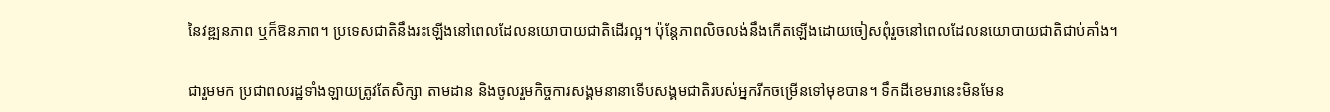នៃវឌ្ឍនភាព ឬក៏ឱនភាព។ ប្រទេសជាតិនឹងរះឡើងនៅពេលដែលនយោបាយជាតិដើរល្អ។ ប៉ុន្តែភាពលិចលង់នឹងកើតឡើងដោយចៀសពុំរួចនៅពេលដែលនយោបាយជាតិជាប់គាំង។

ជារួមមក ប្រជាពលរដ្ឋទាំងឡាយត្រូវតែសិក្សា តាមដាន និងចូលរួមកិច្ចការសង្គមនានាទើបសង្គមជាតិរបស់អ្នករីកចម្រើនទៅមុខបាន។ ទឹកដីខេមរានេះមិនមែន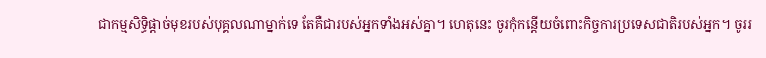ជាកម្មសិទ្ធិផ្តាច់មុខរបស់បុគ្គលណាម្នាក់ទេ តែគឺជារបស់អ្នកទាំងអស់គ្នា។ ហេតុនេះ ចូរកុំកន្តើយចំពោះកិច្ចការប្រទេសជាតិរបស់អ្នក។ ចូររ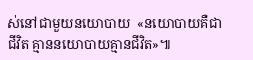ស់នៅជាមួយនយោបាយ  «នយោបាយគឺជាជីវិត គ្មាននយោបាយគ្មានជីវិត»៕